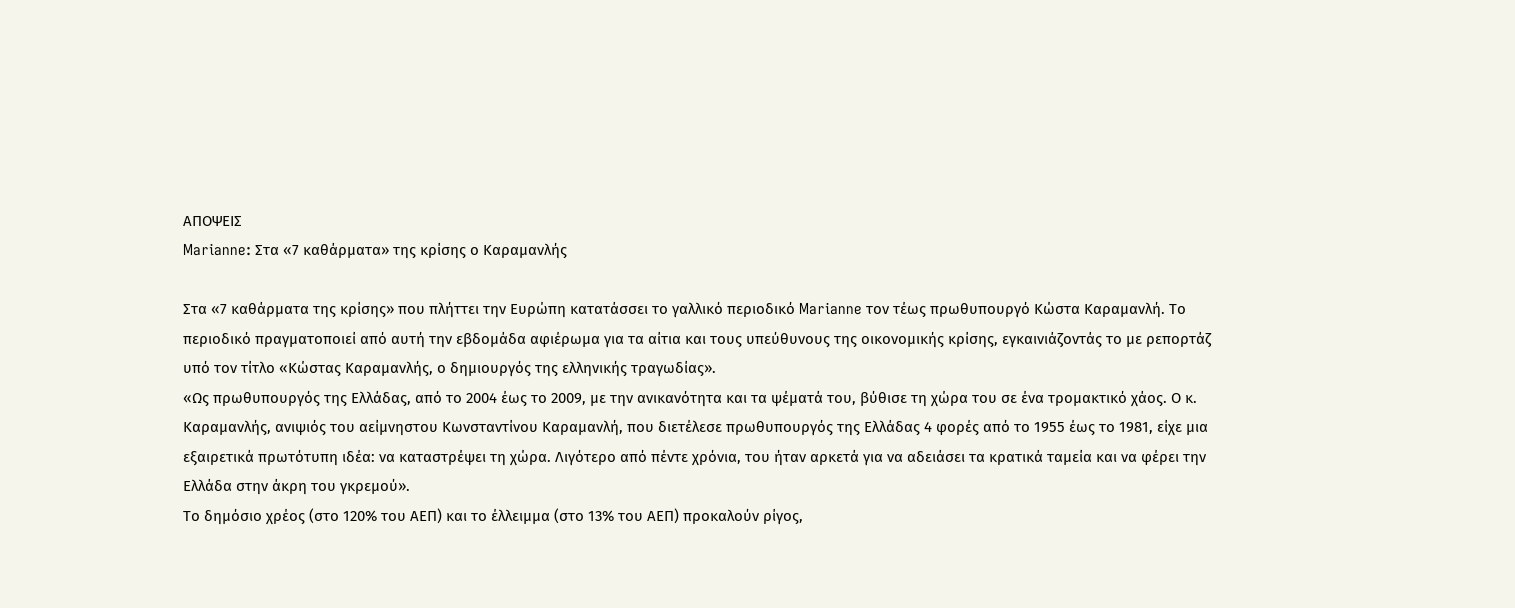ΑΠΟΨΕΙΣ
Marianne: Στα «7 καθάρματα» της κρίσης ο Καραμανλής

Στα «7 καθάρματα της κρίσης» που πλήττει την Ευρώπη κατατάσσει το γαλλικό περιοδικό Marianne τον τέως πρωθυπουργό Κώστα Καραμανλή. Το περιοδικό πραγματοποιεί από αυτή την εβδομάδα αφιέρωμα για τα αίτια και τους υπεύθυνους της οικονομικής κρίσης, εγκαινιάζοντάς το με ρεπορτάζ υπό τον τίτλο «Κώστας Καραμανλής, ο δημιουργός της ελληνικής τραγωδίας».
«Ως πρωθυπουργός της Ελλάδας, από το 2004 έως το 2009, με την ανικανότητα και τα ψέματά του, βύθισε τη χώρα του σε ένα τρομακτικό χάος. Ο κ. Καραμανλής, ανιψιός του αείμνηστου Κωνσταντίνου Καραμανλή, που διετέλεσε πρωθυπουργός της Ελλάδας 4 φορές από το 1955 έως το 1981, είχε μια εξαιρετικά πρωτότυπη ιδέα: να καταστρέψει τη χώρα. Λιγότερο από πέντε χρόνια, του ήταν αρκετά για να αδειάσει τα κρατικά ταμεία και να φέρει την Ελλάδα στην άκρη του γκρεμού».
Το δημόσιο χρέος (στο 120% του ΑΕΠ) και το έλλειμμα (στο 13% του ΑΕΠ) προκαλούν ρίγος,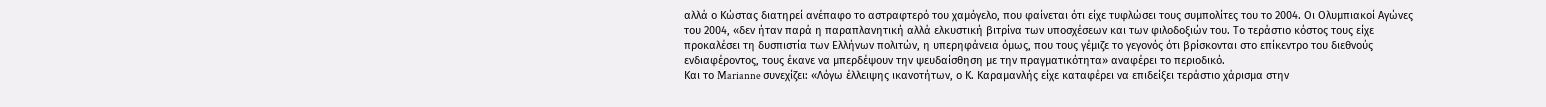αλλά ο Κώστας διατηρεί ανέπαφο το αστραφτερό του χαμόγελο, που φαίνεται ότι είχε τυφλώσει τους συμπολίτες του το 2004. Οι Ολυμπιακοί Αγώνες του 2004, «δεν ήταν παρά η παραπλανητική αλλά ελκυστική βιτρίνα των υποσχέσεων και των φιλοδοξιών του. Το τεράστιο κόστος τους είχε προκαλέσει τη δυσπιστία των Ελλήνων πολιτών, η υπερηφάνεια όμως, που τους γέμιζε το γεγονός ότι βρίσκονται στο επίκεντρο του διεθνούς ενδιαφέροντος, τους έκανε να μπερδέψουν την ψευδαίσθηση με την πραγματικότητα» αναφέρει το περιοδικό.
Και το Marianne συνεχίζει: «Λόγω έλλειψης ικανοτήτων, ο Κ. Καραμανλής είχε καταφέρει να επιδείξει τεράστιο χάρισμα στην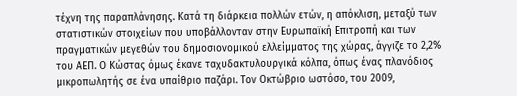τέχνη της παραπλάνησης. Κατά τη διάρκεια πολλών ετών, η απόκλιση, μεταξύ των στατιστικών στοιχείων που υποβάλλονταν στην Ευρωπαϊκή Επιτροπή και των πραγματικών μεγεθών του δημοσιονομικού ελλείμματος της χώρας, άγγιζε το 2,2% του ΑΕΠ. Ο Κώστας όμως έκανε ταχυδακτυλουργικά κόλπα, όπως ένας πλανόδιος μικροπωλητής σε ένα υπαίθριο παζάρι. Τον Οκτώβριο ωστόσο, του 2009,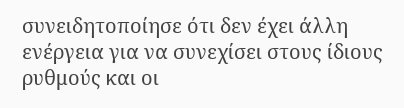συνειδητοποίησε ότι δεν έχει άλλη ενέργεια για να συνεχίσει στους ίδιους ρυθμούς και οι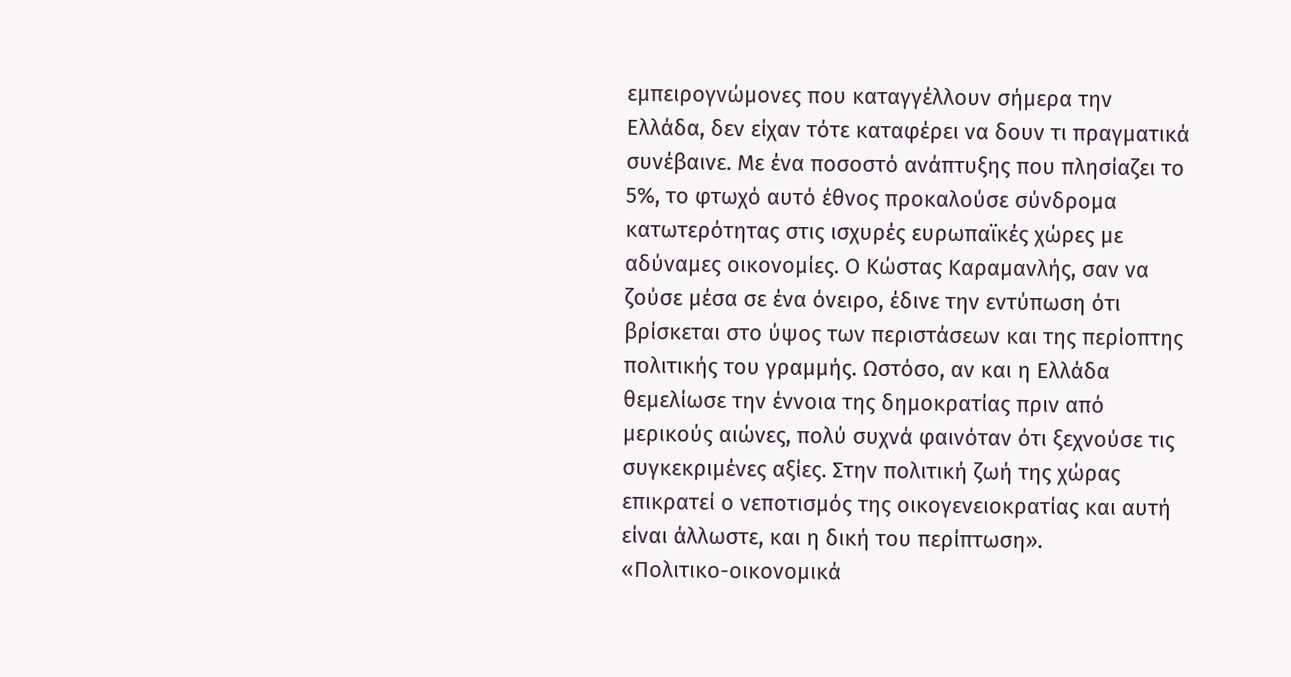εμπειρογνώμονες που καταγγέλλουν σήμερα την Ελλάδα, δεν είχαν τότε καταφέρει να δουν τι πραγματικά συνέβαινε. Με ένα ποσοστό ανάπτυξης που πλησίαζει το 5%, το φτωχό αυτό έθνος προκαλούσε σύνδρομα κατωτερότητας στις ισχυρές ευρωπαϊκές χώρες με αδύναμες οικονομίες. Ο Κώστας Καραμανλής, σαν να ζούσε μέσα σε ένα όνειρο, έδινε την εντύπωση ότι βρίσκεται στο ύψος των περιστάσεων και της περίοπτης πολιτικής του γραμμής. Ωστόσο, αν και η Ελλάδα θεμελίωσε την έννοια της δημοκρατίας πριν από μερικούς αιώνες, πολύ συχνά φαινόταν ότι ξεχνούσε τις συγκεκριμένες αξίες. Στην πολιτική ζωή της χώρας επικρατεί ο νεποτισμός της οικογενειοκρατίας και αυτή είναι άλλωστε, και η δική του περίπτωση».
«Πολιτικο-οικονομικά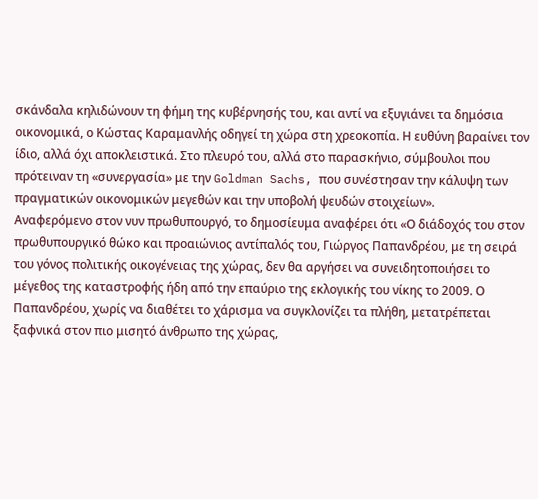σκάνδαλα κηλιδώνουν τη φήμη της κυβέρνησής του, και αντί να εξυγιάνει τα δημόσια οικονομικά, ο Κώστας Καραμανλής οδηγεί τη χώρα στη χρεοκοπία. Η ευθύνη βαραίνει τον ίδιο, αλλά όχι αποκλειστικά. Στο πλευρό του, αλλά στο παρασκήνιο, σύμβουλοι που πρότειναν τη «συνεργασία» με την Goldman Sachs, που συνέστησαν την κάλυψη των πραγματικών οικονομικών μεγεθών και την υποβολή ψευδών στοιχείων».
Αναφερόμενο στον νυν πρωθυπουργό, το δημοσίευμα αναφέρει ότι «Ο διάδοχός του στον πρωθυπουργικό θώκο και προαιώνιος αντίπαλός του, Γιώργος Παπανδρέου, με τη σειρά του γόνος πολιτικής οικογένειας της χώρας, δεν θα αργήσει να συνειδητοποιήσει το μέγεθος της καταστροφής ήδη από την επαύριο της εκλογικής του νίκης το 2009. Ο Παπανδρέου, χωρίς να διαθέτει το χάρισμα να συγκλονίζει τα πλήθη, μετατρέπεται ξαφνικά στον πιο μισητό άνθρωπο της χώρας,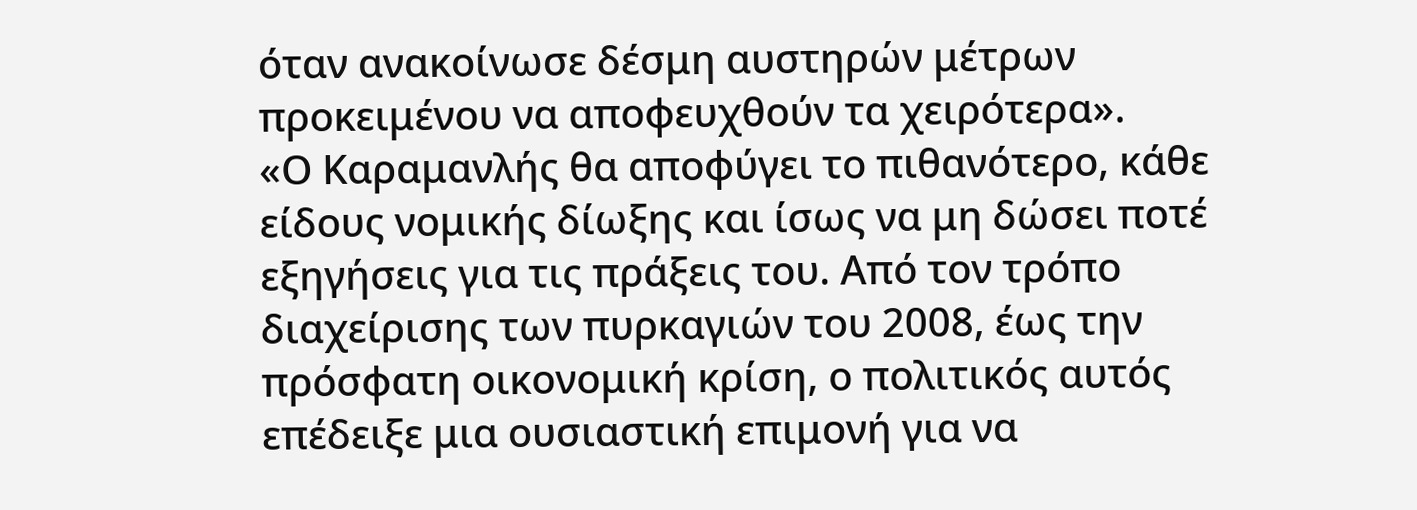όταν ανακοίνωσε δέσμη αυστηρών μέτρων προκειμένου να αποφευχθούν τα χειρότερα».
«Ο Καραμανλής θα αποφύγει το πιθανότερο, κάθε είδους νομικής δίωξης και ίσως να μη δώσει ποτέ εξηγήσεις για τις πράξεις του. Από τον τρόπο διαχείρισης των πυρκαγιών του 2008, έως την πρόσφατη οικονομική κρίση, ο πολιτικός αυτός επέδειξε μια ουσιαστική επιμονή για να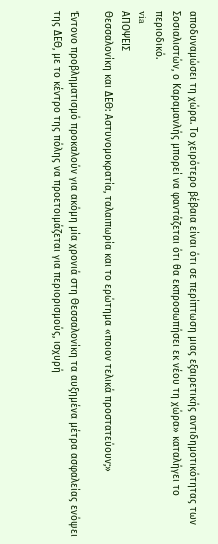αποδυναμώσει τη χώρα. Το χειρότερο βέβαια είναι ότι σε περίπτωση μιας εξαιρετικής αντιδημοτικότητας των Σοσιαλιστών, ο Καραμανλής μπορεί να φαντάζεται ότι θα εκπροσωπήσει εκ νέου τη χώρα» καταλήγει το περιοδικό.
via
ΑΠΟΨΕΙΣ
Θεσσαλονίκη και ΔΕΘ: Αστυνομοκρατία, ταλαιπωρία και το ερώτημα «ποιον τελικά προστατεύουν;»

Έντονο προβληματισμό προκαλούν για ακόμη μία χρονιά στη Θεσσαλονίκη τα αυξημένα μέτρα ασφαλείας ενόψει της ΔΕΘ, με το κέντρο της πόλης να προετοιμάζεται για περιορισμούς, ισχυρή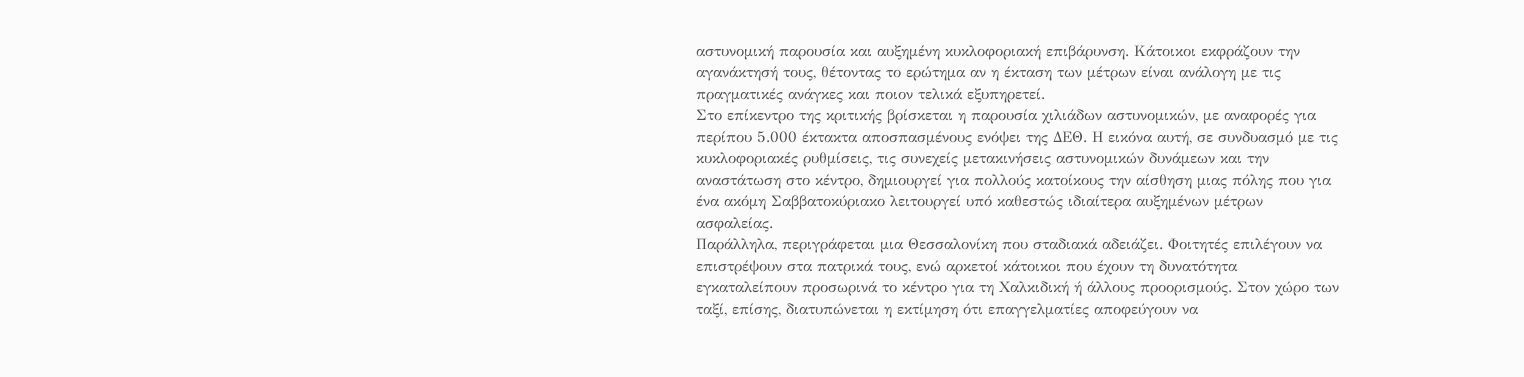αστυνομική παρουσία και αυξημένη κυκλοφοριακή επιβάρυνση. Κάτοικοι εκφράζουν την αγανάκτησή τους, θέτοντας το ερώτημα αν η έκταση των μέτρων είναι ανάλογη με τις πραγματικές ανάγκες και ποιον τελικά εξυπηρετεί.
Στο επίκεντρο της κριτικής βρίσκεται η παρουσία χιλιάδων αστυνομικών, με αναφορές για περίπου 5.000 έκτακτα αποσπασμένους ενόψει της ΔΕΘ. Η εικόνα αυτή, σε συνδυασμό με τις κυκλοφοριακές ρυθμίσεις, τις συνεχείς μετακινήσεις αστυνομικών δυνάμεων και την αναστάτωση στο κέντρο, δημιουργεί για πολλούς κατοίκους την αίσθηση μιας πόλης που για ένα ακόμη Σαββατοκύριακο λειτουργεί υπό καθεστώς ιδιαίτερα αυξημένων μέτρων ασφαλείας.
Παράλληλα, περιγράφεται μια Θεσσαλονίκη που σταδιακά αδειάζει. Φοιτητές επιλέγουν να επιστρέψουν στα πατρικά τους, ενώ αρκετοί κάτοικοι που έχουν τη δυνατότητα εγκαταλείπουν προσωρινά το κέντρο για τη Χαλκιδική ή άλλους προορισμούς. Στον χώρο των ταξί, επίσης, διατυπώνεται η εκτίμηση ότι επαγγελματίες αποφεύγουν να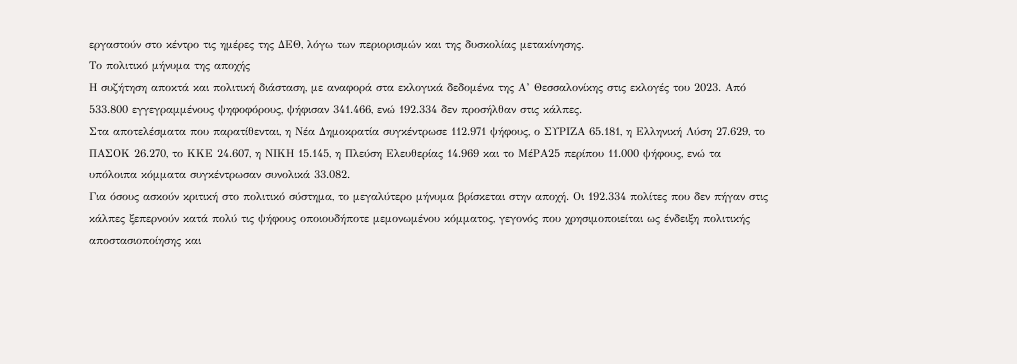εργαστούν στο κέντρο τις ημέρες της ΔΕΘ, λόγω των περιορισμών και της δυσκολίας μετακίνησης.
Το πολιτικό μήνυμα της αποχής
Η συζήτηση αποκτά και πολιτική διάσταση, με αναφορά στα εκλογικά δεδομένα της Α’ Θεσσαλονίκης στις εκλογές του 2023. Από 533.800 εγγεγραμμένους ψηφοφόρους, ψήφισαν 341.466, ενώ 192.334 δεν προσήλθαν στις κάλπες.
Στα αποτελέσματα που παρατίθενται, η Νέα Δημοκρατία συγκέντρωσε 112.971 ψήφους, ο ΣΥΡΙΖΑ 65.181, η Ελληνική Λύση 27.629, το ΠΑΣΟΚ 26.270, το ΚΚΕ 24.607, η ΝΙΚΗ 15.145, η Πλεύση Ελευθερίας 14.969 και το ΜέΡΑ25 περίπου 11.000 ψήφους, ενώ τα υπόλοιπα κόμματα συγκέντρωσαν συνολικά 33.082.
Για όσους ασκούν κριτική στο πολιτικό σύστημα, το μεγαλύτερο μήνυμα βρίσκεται στην αποχή. Οι 192.334 πολίτες που δεν πήγαν στις κάλπες ξεπερνούν κατά πολύ τις ψήφους οποιουδήποτε μεμονωμένου κόμματος, γεγονός που χρησιμοποιείται ως ένδειξη πολιτικής αποστασιοποίησης και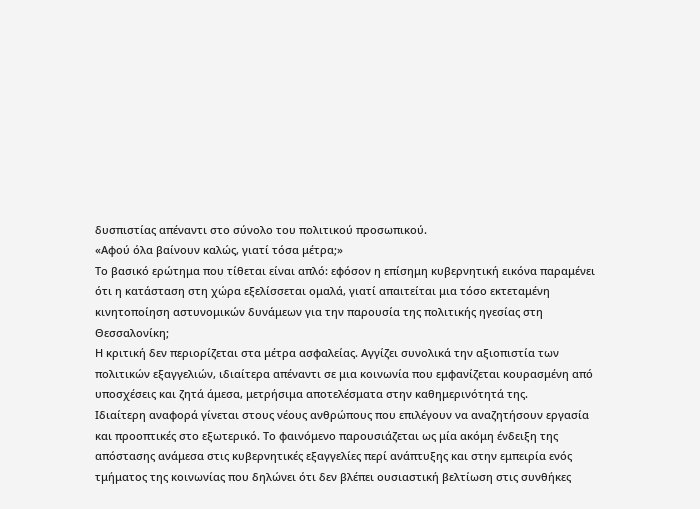δυσπιστίας απέναντι στο σύνολο του πολιτικού προσωπικού.
«Αφού όλα βαίνουν καλώς, γιατί τόσα μέτρα;»
Το βασικό ερώτημα που τίθεται είναι απλό: εφόσον η επίσημη κυβερνητική εικόνα παραμένει ότι η κατάσταση στη χώρα εξελίσσεται ομαλά, γιατί απαιτείται μια τόσο εκτεταμένη κινητοποίηση αστυνομικών δυνάμεων για την παρουσία της πολιτικής ηγεσίας στη Θεσσαλονίκη;
Η κριτική δεν περιορίζεται στα μέτρα ασφαλείας. Αγγίζει συνολικά την αξιοπιστία των πολιτικών εξαγγελιών, ιδιαίτερα απέναντι σε μια κοινωνία που εμφανίζεται κουρασμένη από υποσχέσεις και ζητά άμεσα, μετρήσιμα αποτελέσματα στην καθημερινότητά της.
Ιδιαίτερη αναφορά γίνεται στους νέους ανθρώπους που επιλέγουν να αναζητήσουν εργασία και προοπτικές στο εξωτερικό. Το φαινόμενο παρουσιάζεται ως μία ακόμη ένδειξη της απόστασης ανάμεσα στις κυβερνητικές εξαγγελίες περί ανάπτυξης και στην εμπειρία ενός τμήματος της κοινωνίας που δηλώνει ότι δεν βλέπει ουσιαστική βελτίωση στις συνθήκες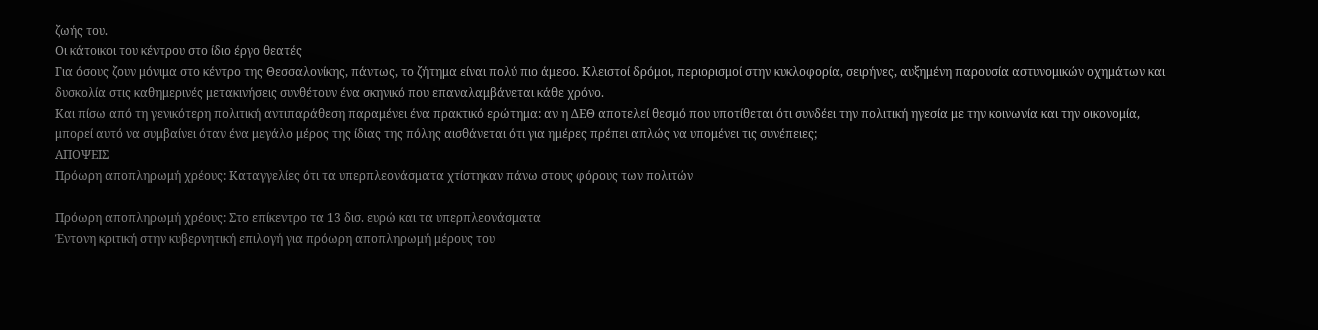ζωής του.
Οι κάτοικοι του κέντρου στο ίδιο έργο θεατές
Για όσους ζουν μόνιμα στο κέντρο της Θεσσαλονίκης, πάντως, το ζήτημα είναι πολύ πιο άμεσο. Κλειστοί δρόμοι, περιορισμοί στην κυκλοφορία, σειρήνες, αυξημένη παρουσία αστυνομικών οχημάτων και δυσκολία στις καθημερινές μετακινήσεις συνθέτουν ένα σκηνικό που επαναλαμβάνεται κάθε χρόνο.
Και πίσω από τη γενικότερη πολιτική αντιπαράθεση παραμένει ένα πρακτικό ερώτημα: αν η ΔΕΘ αποτελεί θεσμό που υποτίθεται ότι συνδέει την πολιτική ηγεσία με την κοινωνία και την οικονομία, μπορεί αυτό να συμβαίνει όταν ένα μεγάλο μέρος της ίδιας της πόλης αισθάνεται ότι για ημέρες πρέπει απλώς να υπομένει τις συνέπειες;
ΑΠΟΨΕΙΣ
Πρόωρη αποπληρωμή χρέους: Καταγγελίες ότι τα υπερπλεονάσματα χτίστηκαν πάνω στους φόρους των πολιτών

Πρόωρη αποπληρωμή χρέους: Στο επίκεντρο τα 13 δισ. ευρώ και τα υπερπλεονάσματα
Έντονη κριτική στην κυβερνητική επιλογή για πρόωρη αποπληρωμή μέρους του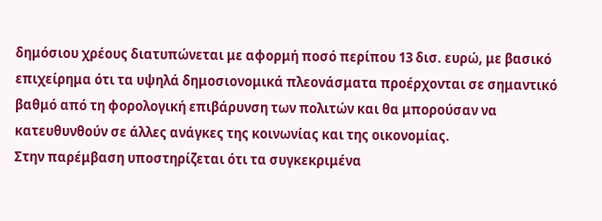δημόσιου χρέους διατυπώνεται με αφορμή ποσό περίπου 13 δισ. ευρώ, με βασικό επιχείρημα ότι τα υψηλά δημοσιονομικά πλεονάσματα προέρχονται σε σημαντικό βαθμό από τη φορολογική επιβάρυνση των πολιτών και θα μπορούσαν να κατευθυνθούν σε άλλες ανάγκες της κοινωνίας και της οικονομίας.
Στην παρέμβαση υποστηρίζεται ότι τα συγκεκριμένα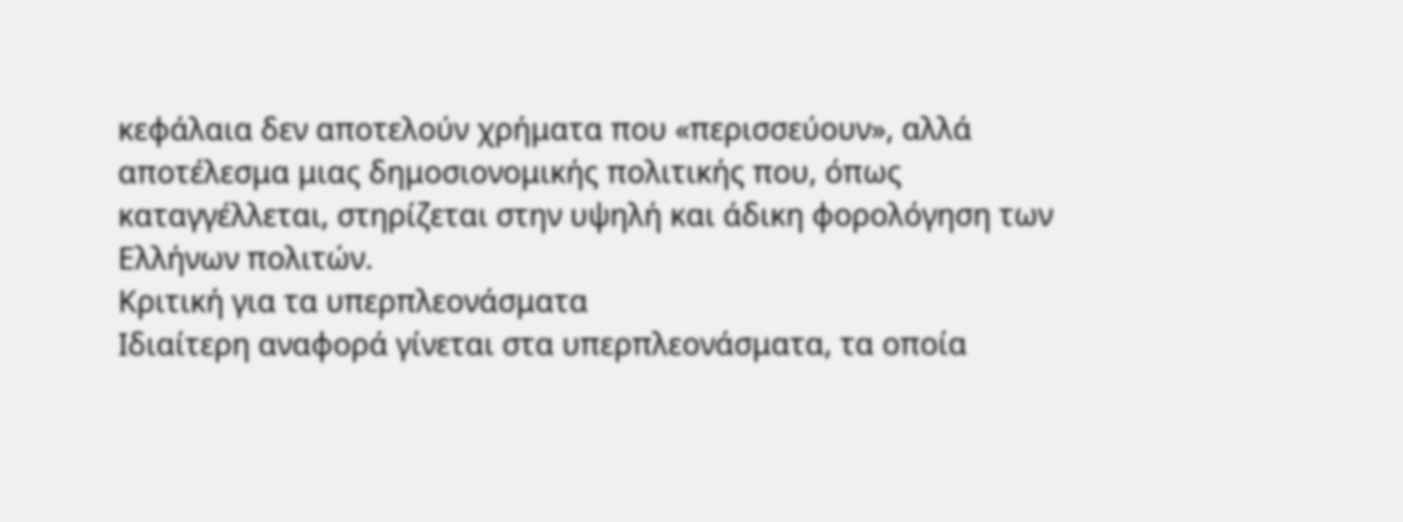κεφάλαια δεν αποτελούν χρήματα που «περισσεύουν», αλλά αποτέλεσμα μιας δημοσιονομικής πολιτικής που, όπως καταγγέλλεται, στηρίζεται στην υψηλή και άδικη φορολόγηση των Ελλήνων πολιτών.
Κριτική για τα υπερπλεονάσματα
Ιδιαίτερη αναφορά γίνεται στα υπερπλεονάσματα, τα οποία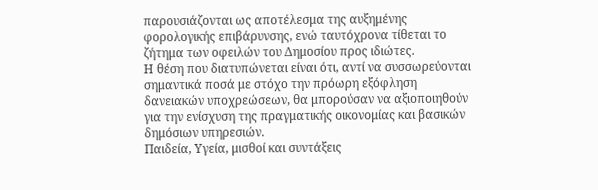παρουσιάζονται ως αποτέλεσμα της αυξημένης φορολογικής επιβάρυνσης, ενώ ταυτόχρονα τίθεται το ζήτημα των οφειλών του Δημοσίου προς ιδιώτες.
Η θέση που διατυπώνεται είναι ότι, αντί να συσσωρεύονται σημαντικά ποσά με στόχο την πρόωρη εξόφληση δανειακών υποχρεώσεων, θα μπορούσαν να αξιοποιηθούν για την ενίσχυση της πραγματικής οικονομίας και βασικών δημόσιων υπηρεσιών.
Παιδεία, Υγεία, μισθοί και συντάξεις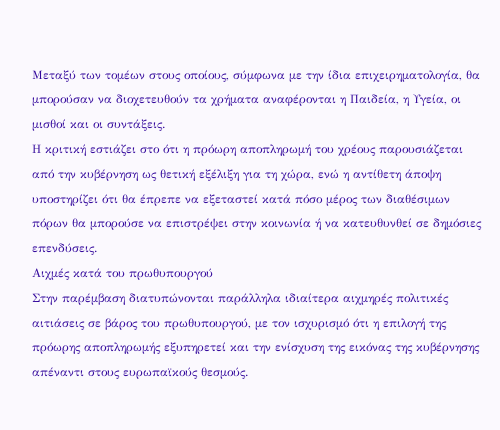Μεταξύ των τομέων στους οποίους, σύμφωνα με την ίδια επιχειρηματολογία, θα μπορούσαν να διοχετευθούν τα χρήματα αναφέρονται η Παιδεία, η Υγεία, οι μισθοί και οι συντάξεις.
Η κριτική εστιάζει στο ότι η πρόωρη αποπληρωμή του χρέους παρουσιάζεται από την κυβέρνηση ως θετική εξέλιξη για τη χώρα, ενώ η αντίθετη άποψη υποστηρίζει ότι θα έπρεπε να εξεταστεί κατά πόσο μέρος των διαθέσιμων πόρων θα μπορούσε να επιστρέψει στην κοινωνία ή να κατευθυνθεί σε δημόσιες επενδύσεις.
Αιχμές κατά του πρωθυπουργού
Στην παρέμβαση διατυπώνονται παράλληλα ιδιαίτερα αιχμηρές πολιτικές αιτιάσεις σε βάρος του πρωθυπουργού, με τον ισχυρισμό ότι η επιλογή της πρόωρης αποπληρωμής εξυπηρετεί και την ενίσχυση της εικόνας της κυβέρνησης απέναντι στους ευρωπαϊκούς θεσμούς.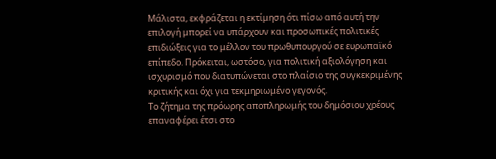Μάλιστα, εκφράζεται η εκτίμηση ότι πίσω από αυτή την επιλογή μπορεί να υπάρχουν και προσωπικές πολιτικές επιδιώξεις για το μέλλον του πρωθυπουργού σε ευρωπαϊκό επίπεδο. Πρόκειται, ωστόσο, για πολιτική αξιολόγηση και ισχυρισμό που διατυπώνεται στο πλαίσιο της συγκεκριμένης κριτικής και όχι για τεκμηριωμένο γεγονός.
Το ζήτημα της πρόωρης αποπληρωμής του δημόσιου χρέους επαναφέρει έτσι στο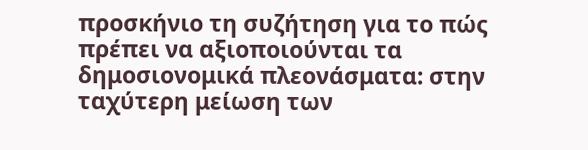προσκήνιο τη συζήτηση για το πώς πρέπει να αξιοποιούνται τα δημοσιονομικά πλεονάσματα: στην ταχύτερη μείωση των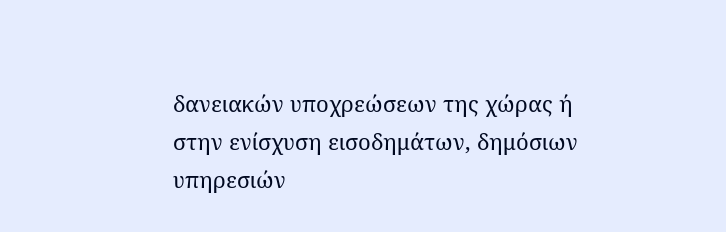δανειακών υποχρεώσεων της χώρας ή στην ενίσχυση εισοδημάτων, δημόσιων υπηρεσιών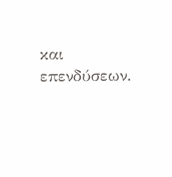και επενδύσεων.